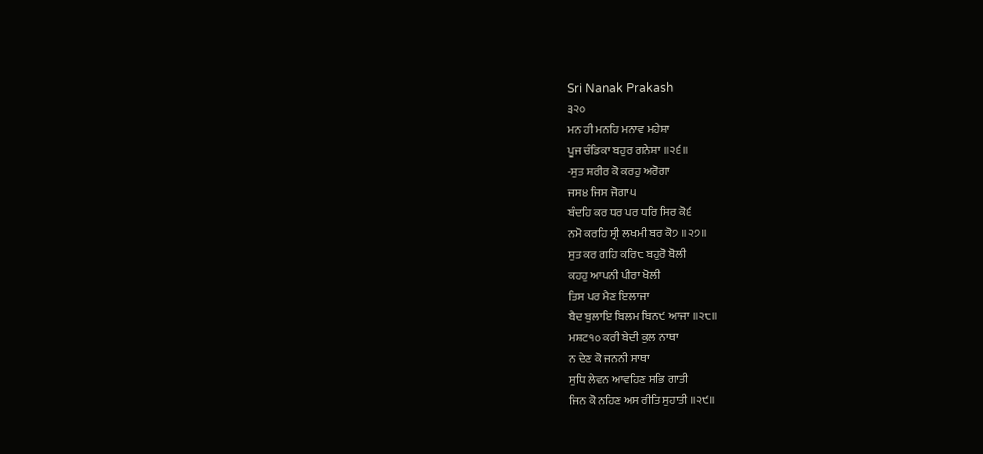Sri Nanak Prakash
੩੨੦
ਮਨ ਹੀ ਮਨਹਿ ਮਨਾਵ ਮਹੇਸ਼ਾ
ਪੂਜ ਚੰਡਿਕਾ ਬਹੁਰ ਗਨੇਸ਼ਾ ॥੨੬॥
-ਸੁਤ ਸ਼ਰੀਰ ਕੋ ਕਰਹੁ ਅਰੋਗਾ
ਜਸ੪ ਜਿਸ ਜੋਗਾ੫
ਬੰਦਹਿ ਕਰ ਧਰ ਪਰ ਧਰਿ ਸਿਰ ਕੋ੬
ਨਮੋ ਕਰਹਿ ਸ੍ਰੀ ਲਖਮੀ ਬਰ ਕੋ੭ ॥੨੭॥
ਸੁਤ ਕਰ ਗਹਿ ਕਰਿ੮ ਬਹੁਰੋ ਬੋਲੀ
ਕਹਹੁ ਆਪਨੀ ਪੀਰਾ ਖੋਲੀ
ਤਿਸ ਪਰ ਮੈਣ ਇਲਾਜਾ
ਬੈਦ ਬੁਲਾਇ ਬਿਲਮ ਬਿਨ੯ ਆਜਾ ॥੨੮॥
ਮਸ਼ਟ੧੦ ਕਰੀ ਬੇਦੀ ਕੁਲ ਨਾਥਾ
ਨ ਦੇਣ ਕੋ ਜਨਨੀ ਸਾਥਾ
ਸੁਧਿ ਲੇਵਨ ਆਵਹਿਣ ਸਭਿ ਗਾਤੀ
ਜਿਨ ਕੋ ਨਹਿਣ ਅਸ ਰੀਤਿ ਸੁਹਾਤੀ ॥੨੯॥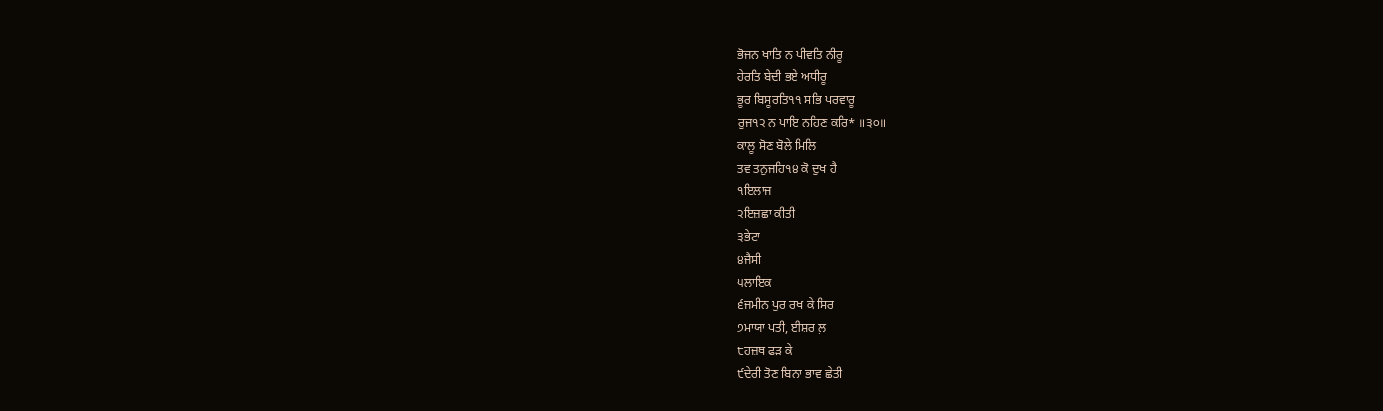ਭੋਜਨ ਖਾਤਿ ਨ ਪੀਵਤਿ ਨੀਰੂ
ਹੇਰਤਿ ਬੇਦੀ ਭਏ ਅਧੀਰੂ
ਭੂਰ ਬਿਸੂਰਤਿ੧੧ ਸਭਿ ਪਰਵਾਰੂ
ਰੁਜ੧੨ ਨ ਪਾਇ ਨਹਿਣ ਕਰਿ* ॥੩੦॥
ਕਾਲੂ ਸੋਣ ਬੋਲੇ ਮਿਲਿ
ਤਵ ਤਨੁਜਹਿ੧੪ ਕੋ ਦੁਖ ਹੈ
੧ਇਲਾਜ
੨ਇਜ਼ਛਾ ਕੀਤੀ
੩ਭੇਟਾ
੪ਜੈਸੀ
੫ਲਾਇਕ
੬ਜਮੀਨ ਪੁਰ ਰਖ ਕੇ ਸਿਰ
੭ਮਾਯਾ ਪਤੀ, ਈਸ਼ਰ ਲ਼
੮ਹਜ਼ਥ ਫੜ ਕੇ
੯ਦੇਰੀ ਤੋਣ ਬਿਨਾ ਭਾਵ ਛੇਤੀ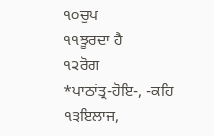੧੦ਚੁਪ
੧੧ਝੂਰਦਾ ਹੈ
੧੨ਰੋਗ
*ਪਾਠਾਂਤ੍ਰ-ਹੋਇ-, -ਕਹਿ
੧੩ਇਲਾਜ,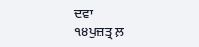ਦਵਾ
੧੪ਪੁਜ਼ਤ੍ਰ ਲ਼